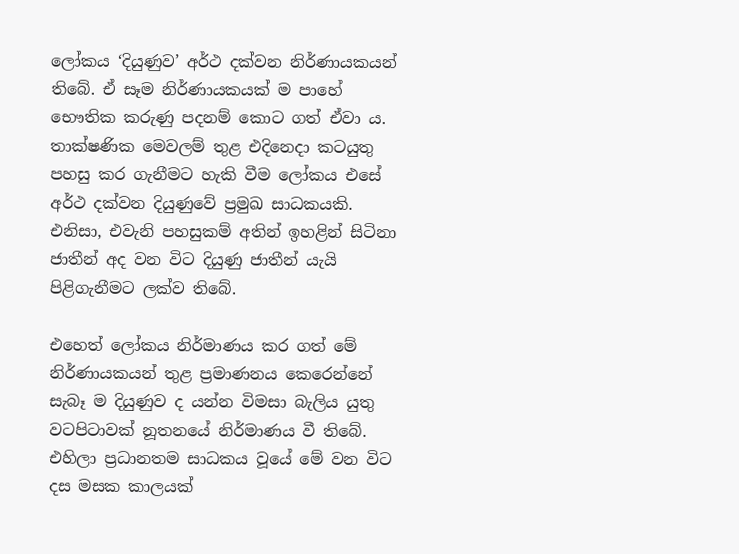ලෝකය ‘දියුණුව’ අර්ථ දක්වන නිර්ණායකයන් තිබේ. ඒ සෑම නිර්ණායකයක් ම පාහේ භෞතික කරුණු පදනම් කොට ගත් ඒවා ය. තාක්ෂණික මෙවලම් තුළ එදිනෙදා කටයුතු පහසු කර ගැනීමට හැකි වීම ලෝකය එසේ අර්ථ දක්වන දියුණුවේ ප්‍රමුඛ සාධකයකි. එනිසා, එවැනි පහසුකම් අතින් ඉහළින් සිටිනා ජාතීන් අද වන විට දියුණු ජාතීන් යැයි පිළිගැනීමට ලක්ව තිබේ.

එහෙත් ලෝකය නිර්මාණය කර ගත් මේ නිර්ණායකයන් තුළ ප්‍රමාණනය කෙරෙන්නේ සැබෑ ම දියුණුව ද යන්න විමසා බැලිය යුතු වටපිටාවක් නූතනයේ නිර්මාණය වී තිබේ. එහිලා ප්‍රධානතම සාධකය වූයේ මේ වන විට දස මසක කාලයක්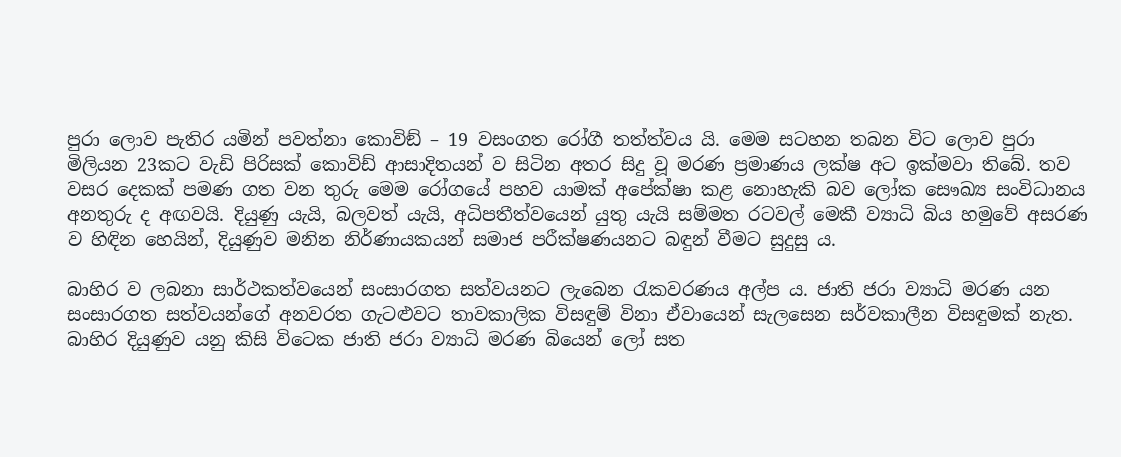පුරා ලොව පැතිර යමින් පවත්නා කොවිඞ් – 19 වසංගත රෝගී තත්ත්වය යි. මෙම සටහන තබන විට ලොව පුරා මිලියන 23කට වැඩි පිරිසක් කොවිඩ් ආසාදිතයන් ව සිටින අතර සිදු වූ මරණ ප්‍රමාණය ලක්ෂ අට ඉක්මවා තිබේ. තව වසර දෙකක් පමණ ගත වන තුරු මෙම රෝගයේ පහව යාමක් අපේක්ෂා කළ නොහැකි බව ලෝක සෞඛ්‍ය සංවිධානය අනතුරු ද අඟවයි. දියුණු යැයි, බලවත් යැයි, අධිපතීත්වයෙන් යුතු යැයි සම්මත රටවල් මෙකී ව්‍යාධි බිය හමුවේ අසරණ ව හිඳින හෙයින්, දියුණුව මනින නිර්ණායකයන් සමාජ පරීක්ෂණයනට බඳුන් වීමට සුදුසු ය.

බාහිර ව ලබනා සාර්ථකත්වයෙන් සංසාරගත සත්වයනට ලැබෙන රැකවරණය අල්ප ය. ජාති ජරා ව්‍යාධි මරණ යන සංසාරගත සත්වයන්ගේ අනවරත ගැටළුවට තාවකාලික විසඳුම් විනා ඒවායෙන් සැලසෙන සර්වකාලීන විසඳුමක් නැත. බාහිර දියුණුව යනු කිසි විටෙක ජාති ජරා ව්‍යාධි මරණ බියෙන් ලෝ සත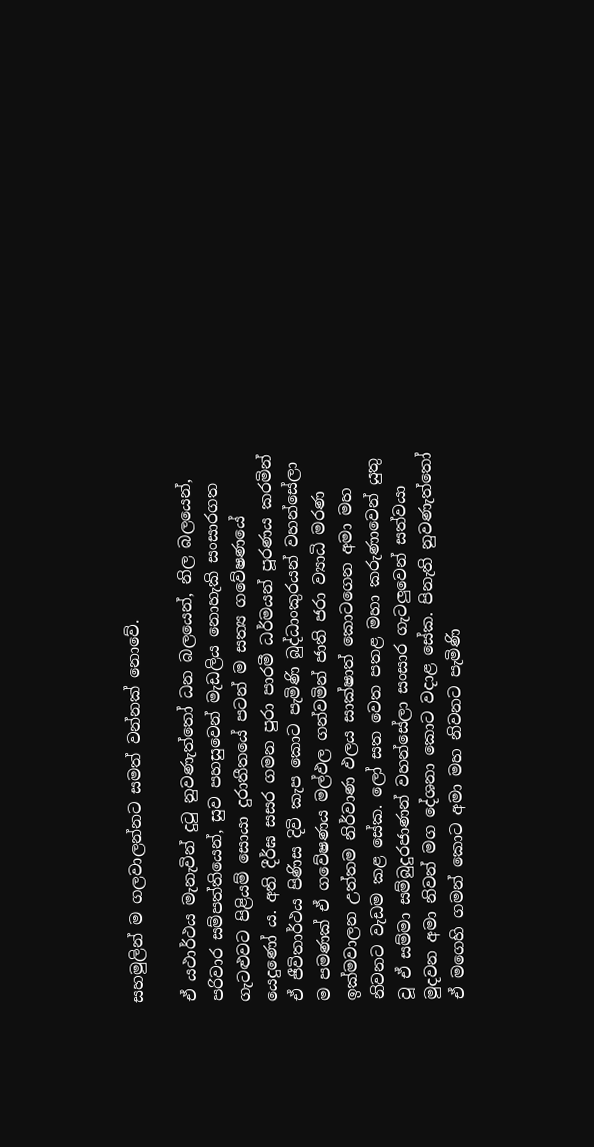සහමුලින් ම ගලවාලන්නට සමත් වන්නක් නොවේ.

ඒ යථාර්ථය මැනැවින් දුටු නුවණැත්තෝ ධන බලයෙන්, නිල බලයෙන්, පරිවාර සම්පත්තියෙන්, සුව පහසුවෙන් මැඩලිය නොහැකි සංසාරගත ගැටළුවට පිළියම් සොයා දුරාතීතයේ පටන් ම සත්‍ය ගවේෂණයේ යෙදුණෝ ය. අති දීර්ඝ සසර ගමන පුරා පාරමී ධර්මයන් පූරණය කරමින් ඒ ජීවිතාර්ථය පිණිස දිවි කැප කොට පැමිණි බුද්ධාංකුරයන් වහන්සේලා ම පමණක් ඒ ගවේෂණය මල්ඵල ගන්වමින් ජාති ජරා ව්‍යාධි මරණ ඉක්මවාලන උත්තම නිර්වාණ ඵලය සාක්ෂාත් කොටගෙන අමා මහ නිවනට වැඩම කළ සේක. ලෝ සත වෙත පතළ මහා කරුණාවෙන් යුතු වූ ඒ සම්මා සම්බුදුරජාණන් වහන්සේලා සංසාර ගැටලුවෙන් සත්වයා මුදවන අමා නිවන් මග දේශනා කොට වදාළ සේක. පිනැති නුවණැත්තෝ ඒ මගෙහි ගමන් කොට අමා මහ නිවනට පැමිණි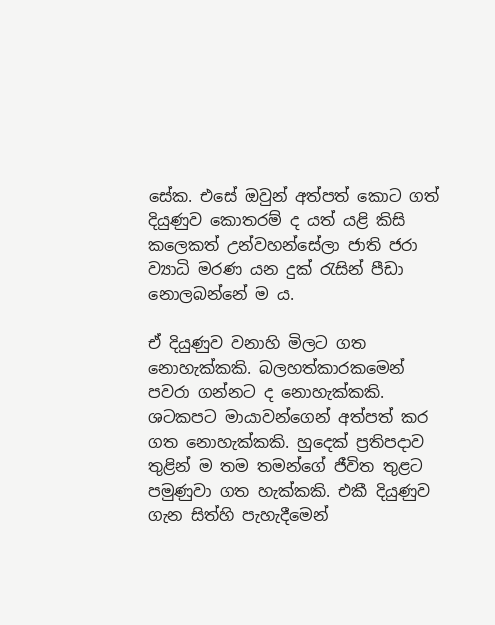සේක. එසේ ඔවුන් අත්පත් කොට ගත් දියුණුව කොතරම් ද යත් යළි කිසි කලෙකත් උන්වහන්සේලා ජාති ජරා ව්‍යාධි මරණ යන දුක් රැසින් පීඩා නොලබන්නේ ම ය.

ඒ දියුණුව වනාහි මිලට ගත නොහැක්කකි. බලහත්කාරකමෙන් පවරා ගන්නට ද නොහැක්කකි. ශටකපට මායාවන්ගෙන් අත්පත් කර ගත නොහැක්කකි. හුදෙක් ප්‍රතිපදාව තුළින් ම තම තමන්ගේ ජීවිත තුළට පමුණුවා ගත හැක්කකි. එකී දියුණුව ගැන සිත්හි පැහැදීමෙන්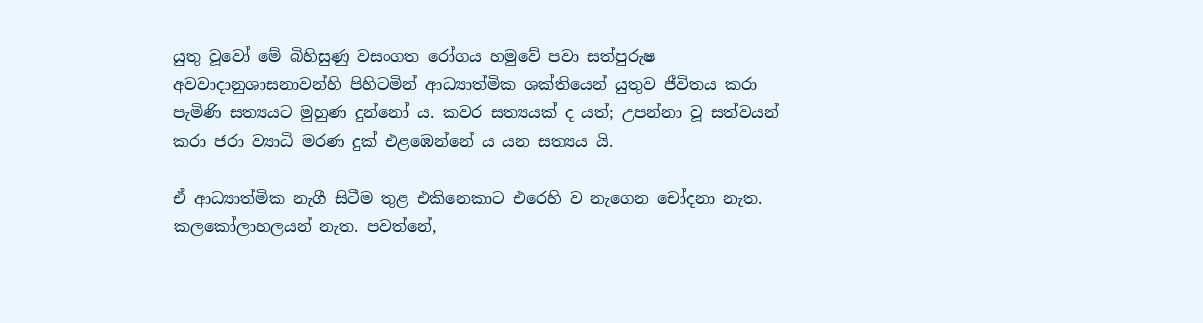යුතු වූවෝ මේ බිහිසුණු වසංගත රෝගය හමුවේ පවා සත්පුරුෂ අවවාදානුශාසනාවන්හි පිහිටමින් ආධ්‍යාත්මික ශක්තියෙන් යුතුව ජීවිතය කරා පැමිණි සත්‍යයට මුහුණ දුන්නෝ ය. කවර සත්‍යයක් ද යත්; උපන්නා වූ සත්වයන් කරා ජරා ව්‍යාධි මරණ දුක් එළඹෙන්නේ ය යන සත්‍යය යි.

ඒ ආධ්‍යාත්මික නැගී සිටීම තුළ එකිනෙකාට එරෙහි ව නැගෙන චෝදනා නැත. කලකෝලාහලයන් නැත. පවත්නේ,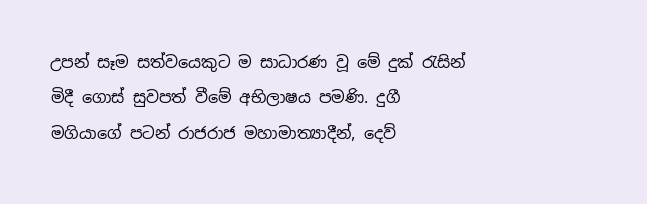උපන් සෑම සත්වයෙකුට ම සාධාරණ වූ මේ දුක් රැසින් මිදී ගොස් සුවපත් වීමේ අභිලාෂය පමණි. දුගී මගියාගේ පටන් රාජරාජ මහාමාත්‍යාදීන්, දෙව්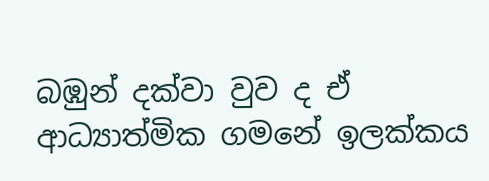බඹුන් දක්වා වුව ද ඒ ආධ්‍යාත්මික ගමනේ ඉලක්කය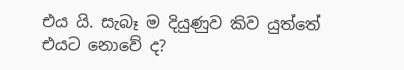එය යි. සැබෑ ම දියුණුව කිව යුත්තේ එයට නොවේ ද?